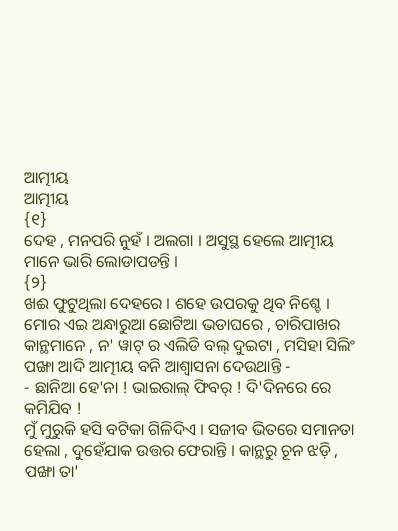ଆତ୍ମୀୟ
ଆତ୍ମୀୟ
{୧}
ଦେହ , ମନପରି ନୁହଁ । ଅଲଗା । ଅସୁସ୍ଥ ହେଲେ ଆତ୍ମୀୟ ମାନେ ଭାରି ଲୋଡାପଡନ୍ତି ।
{୨}
ଖଈ ଫୁଟୁଥିଲା ଦେହରେ । ଶହେ ଉପରକୁ ଥିବ ନିଶ୍ଚେ । ମୋର ଏଇ ଅନ୍ଧାରୁଆ ଛୋଟିଆ ଭଡାଘରେ , ଚାରିପାଖର କାନ୍ଥମାନେ , ନ' ୱାଟ୍ ର ଏଲିଡି ବଲ୍ ଦୁଇଟା , ମସିହା ସିଲିଂ ପଙ୍ଖା ଆଦି ଆତ୍ମୀୟ ବନି ଆଶ୍ୱାସନା ଦେଉଥାନ୍ତି -
- ଛାନିଆ ହେ'ନା ! ଭାଇରାଲ୍ ଫିବର୍ ! ଦି'ଦିନରେ ରେ କମିଯିବ !
ମୁଁ ମୁରୁକି ହସି ବଟିକା ଗିଳିଦିଏ । ସଜୀବ ଭିତରେ ସମାନତା ହେଲା , ଦୁହେଁଯାକ ଉତ୍ତର ଫେରାନ୍ତି । କାନ୍ଥରୁ ଚୂନ ଝଡ଼ି , ପଙ୍ଖା ତା'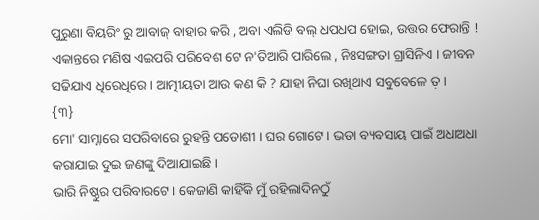ପୁରୁଣା ବିୟରିଂ ରୁ ଆବାଜ୍ ବାହାର କରି , ଅବା ଏଲିଡି ବଲ୍ ଧପଧପ ହୋଇ, ଉତ୍ତର ଫେରାନ୍ତି !
ଏକାନ୍ତରେ ମଣିଷ ଏଇପରି ପରିବେଶ ଟେ ନ'ତିଆରି ପାରିଲେ , ନିଃସଙ୍ଗତା ଗ୍ରାସିନିଏ । ଜୀବନ ସଢିଯାଏ ଧିରେଧିରେ । ଆତ୍ମୀୟତା ଆଉ କଣ କି ? ଯାହା ନିଘା ରଖିଥାଏ ସବୁବେଳେ ତ଼ ।
{୩}
ମୋ' ସାମ୍ନାରେ ସପରିବାରେ ରୁହନ୍ତି ପଡୋଶୀ । ଘର ଗୋଟେ । ଭଡା ବ୍ୟବସାୟ ପାଇଁ ଅଧାଅଧା କରାଯାଇ ଦୁଇ ଜଣଙ୍କୁ ଦିଆଯାଇଛି ।
ଭାରି ନିଷ୍ଠୁର ପରିବାରଟେ । କେଜାଣି କାହିଁକି ମୁଁ ରହିଲାଦିନଠୁଁ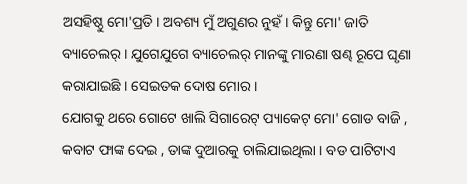ଅସହିଷ୍ଠୁ ମୋ'ପ୍ରତି । ଅବଶ୍ୟ ମୁଁ ଅଗୁଣର ନୁହଁ । କିନ୍ତୁ ମୋ' ଜାତି ବ୍ୟାଚେଲର୍ । ଯୁଗେଯୁଗେ ବ୍ୟାଚେଲର୍ ମାନଙ୍କୁ ମାରଣା ଷଣ୍ଢ ରୂପେ ଘୃଣା କରାଯାଇଛି । ସେଇତକ ଦୋଷ ମୋର ।
ଯୋଗକୁ ଥରେ ଗୋଟେ ଖାଲି ସିଗାରେଟ୍ ପ୍ୟାକେଟ୍ ମୋ' ଗୋଡ ବାଜି , କବାଟ ଫାଙ୍କ ଦେଇ , ତାଙ୍କ ଦୁଆରକୁ ଚାଲିଯାଇଥିଲା । ବଡ ପାଟିଟାଏ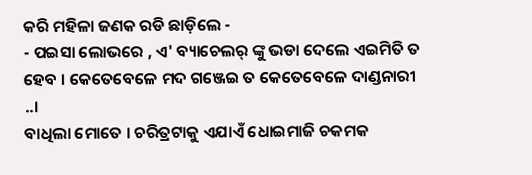କରି ମହିଳା ଜଣକ ରଡି ଛାଡ଼ିଲେ -
- ପଇସା ଲୋଭରେ , ଏ' ବ୍ୟାଚେଲର୍ ଙ୍କୁ ଭଡା ଦେଲେ ଏଇମିତି ତ ହେବ । କେତେବେଳେ ମଦ ଗଞ୍ଜେଇ ତ କେତେବେଳେ ଦାଣ୍ଡନାରୀ ..।
ବାଧିଲା ମୋତେ । ଚରିତ୍ରଟାକୁ ଏଯାଏଁ ଧୋଇମାଜି ଚକମକ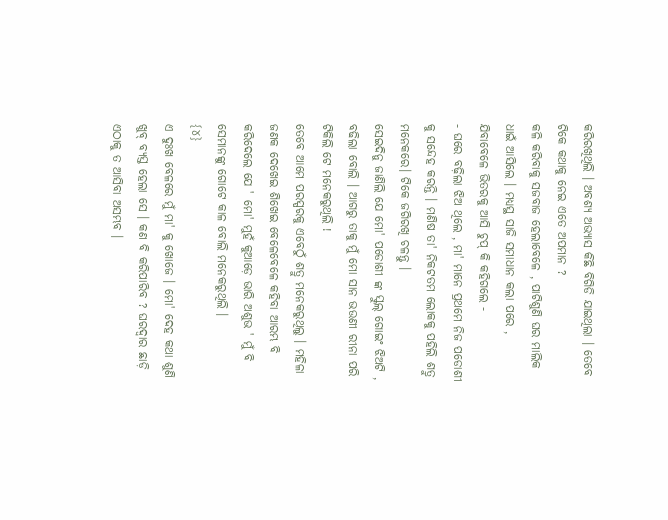କରିରଖିଥିଲି । ଅବଶ୍ୟ ଅଭ୍ୟାସ କିଛି ବିଗିଡି ଯାଇଥିଲା । ତେବେ ଟିକେ କଥାକୁ ନେଇ ଏତେ ଅପମାନ ?
କଳି କରିବାକୁ ସଜବାଜ ହେଲାବେଳେ , ପାଟିଶୁଣି ଘର ମାଲିକ ଧାଇଁ ଆସିଲେ । ମଧ୍ୟସ୍ଥ ସାଜି ସମାଧାନ କଲା ପରେ , ଯିବାବେଳେ ଭିତରକୁ ଆସି ଚୁପ୍ କି କହିଗଲେ -
- ଘରେ ବଢ଼ିଲା ଝିଅ ଥିଲେ , ମା' ମାନେ ପ୍ରଥମେ ନିଜ ପଡୋଶୀ କୁ ସନ୍ଦେହ କରନ୍ତି । ମଣିଷ ତା' ନିକଟତମ ଲୋକକୁ ପହିଲି ଶତ୍ରୁ ମନେକରେ। ଟିକେ ଜଗିରଖି ଚଳନ୍ତୁ ।
ସେଇଦିନୁ ଜାଣିଲି ଯେ ମୋ' ପଡୋଶୀ ଙ୍କ ସ୍କୁଲ୍ ଗୋଇଂ ଝିଅଟି , ବଢିଲା ବୋଲି । ଆଗରୁ ତାକୁ ମୁଁ ମୋ ସାନ ଭଉଣୀ ରୀନା ପରି ଟିକିଲି ଟେ ମନେକରୁଥିଲି !
ତେବେ ଆମେ ପରସ୍ପରକୁ ଏବେଠୁଁ ଶତ୍ରୁ ମନେକରୁଥିଲୁ । ମହିଳା ଜଣକ ଦେଖେଇ ଶିଖେଇ ବେଳେବେଳେ କହିବା ଆରମ୍ଭ ବି କରିଦେଲେ ଯେ ' ମୋ' ମୁହଁ କୁଆଡ଼େ ଭାରି ଅଶୁଭ ' ମୁଁ ବି ସେମାନଙ୍କୁ ଗୋଟେ କାଳ ବୋଲି ମନେକରୁଥିଲି ।
{୪}
ଏ ଦୁଃଖ ବେଳରେ ମୁଁ ମା' କୁ ଖୋଜେ । ମୋ' ଦେହ କଥା ଶୁଣି ଖୁବ୍ ବ୍ୟସ୍ତ ହେଲା ସେ । କଣ ବି କରିପାରିବ ? ଘରଦ୍ୱାର ଛାଡ଼ି ଏଠାକୁ ତ ଆସିବା ଅସମ୍ଭବ ।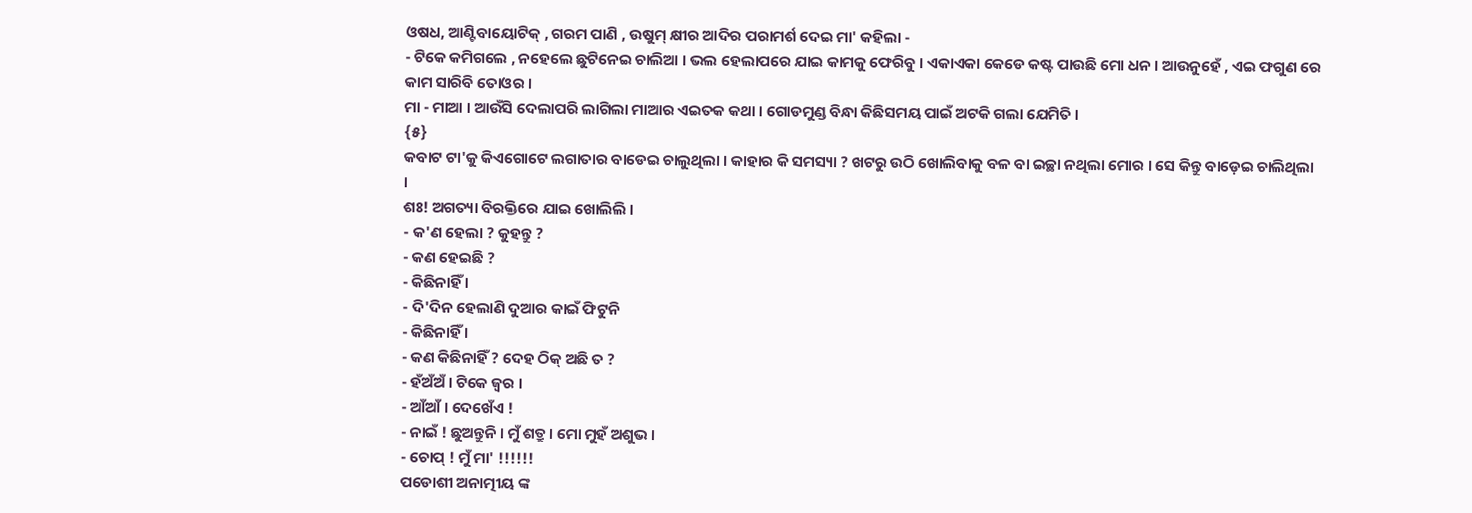ଓଷଧ, ଆଣ୍ଟିବାୟୋଟିକ୍ , ଗରମ ପାଣି , ଉଷୁମ୍ କ୍ଷୀର ଆଦିର ପରାମର୍ଶ ଦେଇ ମା' କହିଲା -
- ଟିକେ କମିଗଲେ , ନହେଲେ ଛୁଟିନେଇ ଚାଲିଆ । ଭଲ ହେଲାପରେ ଯାଇ କାମକୁ ଫେରିବୁ । ଏକାଏକା କେଡେ କଷ୍ଟ ପାଉଛି ମୋ ଧନ । ଆଉନୁହେଁ , ଏଇ ଫଗୁଣ ରେ କାମ ସାରିବି ତୋଓର ।
ମା - ମାଆ । ଆଉଁସି ଦେଲାପରି ଲାଗିଲା ମାଆର ଏଇତକ କଥା । ଗୋଡମୁଣ୍ଡ ବିନ୍ଧା କିଛିସମୟ ପାଇଁ ଅଟକି ଗଲା ଯେମିତି ।
{୫}
କବାଟ ଟା'କୁ କିଏଗୋଟେ ଲଗାତାର ବାଡେଇ ଚାଲୁଥିଲା । କାହାର କି ସମସ୍ୟା ? ଖଟରୁ ଉଠି ଖୋଲିବାକୁ ବଳ ବା ଇଚ୍ଛା ନଥିଲା ମୋର । ସେ କିନ୍ତୁ ବାଡ଼େଇ ଚାଲିଥିଲା ।
ଶଃ! ଅଗତ୍ୟା ବିରକ୍ତିରେ ଯାଇ ଖୋଲିଲି ।
- କ'ଣ ହେଲା ? କୁହନ୍ତୁ ?
- କଣ ହେଇଛି ?
- କିଛିନାହିଁ ।
- ଦି'ଦିନ ହେଲାଣି ଦୁଆର କାଇଁ ଫିଟୁନି
- କିଛିନାହିଁ ।
- କଣ କିଛିନାହିଁ ? ଦେହ ଠିକ୍ ଅଛି ତ ?
- ହଁଅଁଅଁ । ଟିକେ ଜ୍ୱର ।
- ଆଁଆଁ । ଦେଖେଁଏ !
- ନାଇଁ ! ଛୁଅନ୍ତୁନି । ମୁଁ ଶତ୍ରୁ । ମୋ ମୁହଁ ଅଶୁଭ ।
- ଚୋପ୍ ! ମୁଁ ମା' !!!!!!
ପଡୋଶୀ ଅନାତ୍ମୀୟ ଙ୍କ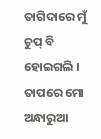ତାଗିଦାରେ ମୁଁ ଚୁପ୍ ବି ହୋଇଗଲି । ତାପରେ ମୋ ଅନ୍ଧାରୁଆ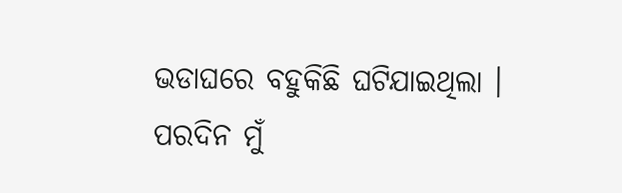ଭଡାଘରେ ବହୁକିଛି ଘଟିଯାଇଥିଲା ।
ପରଦିନ ମୁଁ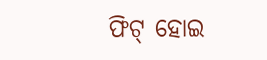ଫିଟ୍ ହୋଇ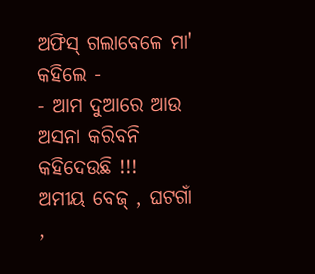ଅଫିସ୍ ଗଲାବେଳେ ମା' କହିଲେ -
- ଆମ ଦୁଆରେ ଆଉ ଅସନା କରିବନି କହିଦେଉଛି !!!
ଅମୀୟ ବେଜ୍ , ଘଟଗାଁ ,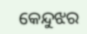କେନ୍ଦୁଝର